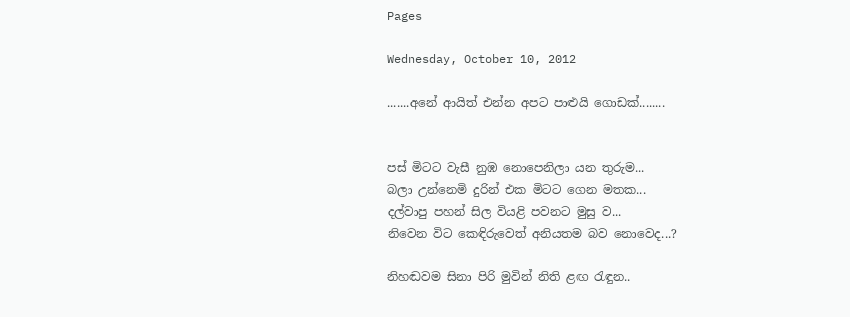Pages

Wednesday, October 10, 2012

.......අනේ ආයිත් එන්න අපට පාළුයි ගොඩක්........


පස් මිටට වැසී නුඹ නොපෙනිලා යන තුරුම...
බලා උන්නෙමි දුරින් එක මිටට ගෙන මතක...
දල්වාපු පහන් සිල වියළි පවනට මුසු ව...
නිවෙන විට කෙඳිරුවෙත් අනියතම බව නොවෙද...?

නිහඬවම සිනා පිරි මුවින් නිති ළඟ රැඳුන..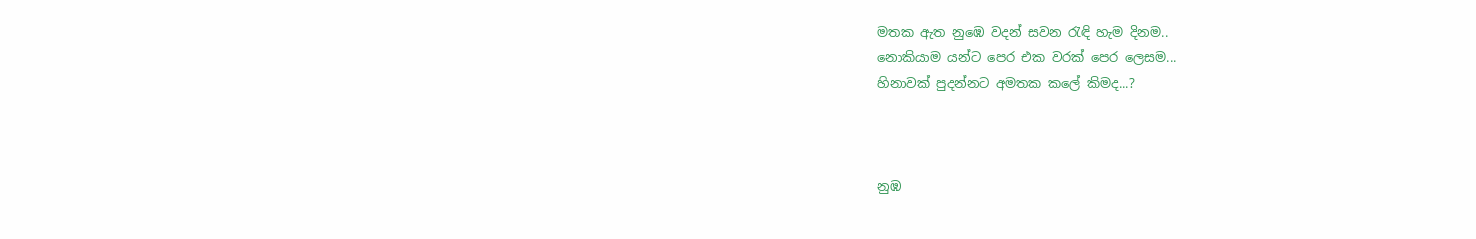මතක ඇත නුඹෙ වදන් සවන රැඳි හැම දිනම..
නොකියාම යන්ට පෙර එක වරක් පෙර ලෙසම...
හිනාවක් පුදන්නට අමතක කලේ කිමද...?



නුඹ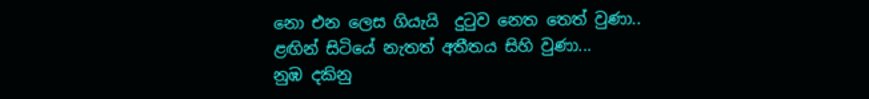නො එන ලෙස ගියැයි  දුටුව නෙත තෙත් වුණා..
ළඟින් සිටියේ නැතත් අතීතය සිහි වුණා...
නුඹ දකිනු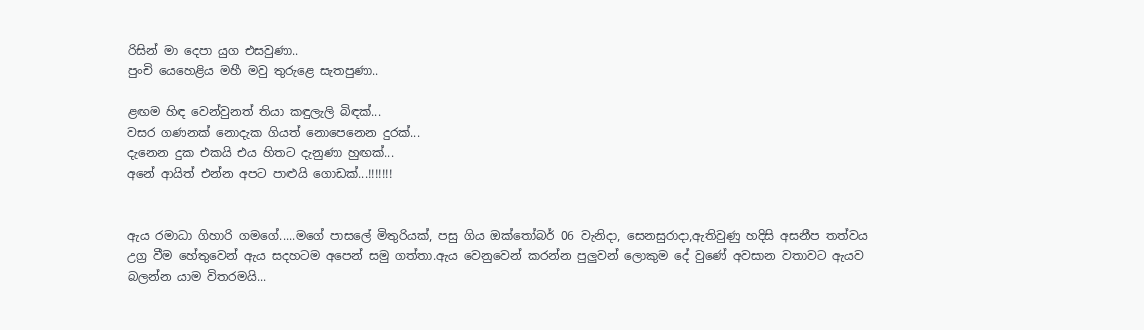රිසින් මා දෙපා යුග එසවුණා..
පුංචි යෙහෙළිය මහී මවු තුරුළෙ සැතපුණා..

ළඟම හිඳ වෙන්වුනත් තියා කඳුලැලි බිඳක්...
වසර ගණනක් නොදැක ගියත් නොපෙනෙන දුරක්...
දැනෙන දුක එකයි එය හිතට දැනුණා හුඟක්...
අනේ ආයිත් එන්න අපට පාළුයි ගොඩක්...!!!!!!!


ඇය රමාධා ගිහාරි ගමගේ.....මගේ පාසලේ මිතුරියක්, පසු ගිය ඔක්තෝබර් 06 වැනිදා, සෙනසුරාදා,ඇතිවුණු හදිසි අසනීප තත්වය උග්‍ර වීම හේතුවෙන් ඇය සදහටම අපෙන් සමු ගත්තා.ඇය වෙනුවෙන් කරන්න පුලුවන් ලොකුම දේ වුණේ අවසාන වතාවට ඇයව බලන්න යාම විතරමයි...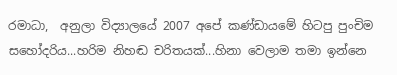රමාධා,  අනුලා විද්‍යාලයේ 2007 අපේ කණ්ඩායමේ හිටපු පුංචිම සහෝදරිය...හරිම නිහඬ චරිතයක්...හිනා වෙලාම තමා ඉන්නෙ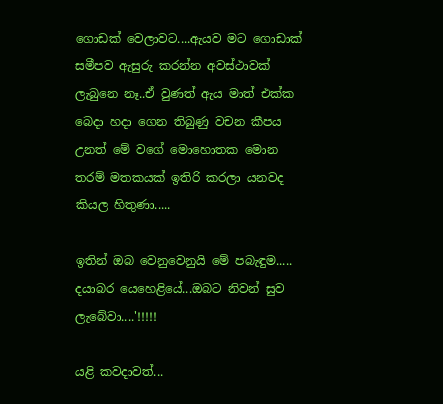ගොඩක් වෙලාවට....ඇයව මට ගොඩාක් සමීපව ඇසුරු කරන්න අවස්ථාවක් ලැබුනෙ නෑ..ඒ වුණත් ඇය මාත් එක්ක බෙදා හදා ගෙන තිබුණු වචන කීපය උනත් මේ වගේ මොහොතක මොන තරම් මතකයක් ඉතිරි කරලා යනවද කියල හිතුණා.....

ඉතින් ඔබ වෙනුවෙනුයි මේ පබැඳුම.....
දයාබර යෙහෙළියේ...ඔබට නිවන් සුව ලැබේවා....'!!!!!

යළි කවදාවත්...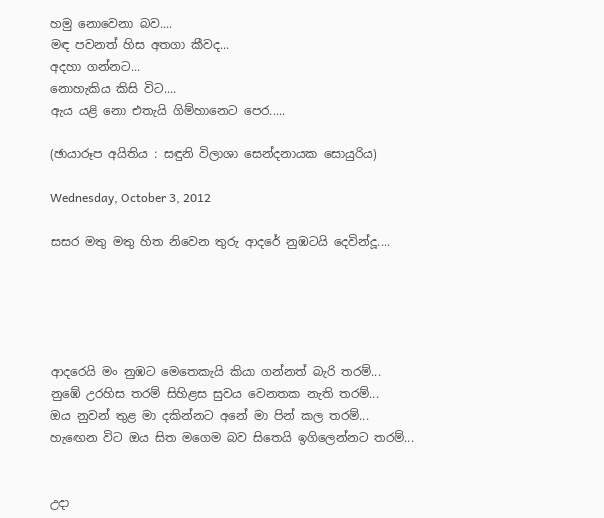හමු නොවෙනා බව....
මඳ පවනත් හිස අතගා කීවද...
අදහා ගන්නට...
නොහැකිය කිසි විට....
ඇය යළි නො එතැයි ගිම්හානෙට පෙර.....

(ඡායාරූප අයිතිය : සඳුනි විලාශා සෙන්දනායක සොයුරිය)

Wednesday, October 3, 2012

සසර මතු මතු හිත නිවෙන තුරු ආදරේ නුඹටයි දෙවින්දූ....





ආදරෙයි මං නුඹට මෙතෙකැයි කියා ගන්නත් බැරි තරම්...
නුඹේ උරහිස තරම් සිහිළස සුවය වෙනතක නැති තරම්...
ඔය නුවන් තුළ මා දකින්නට අනේ මා පින් කල තරම්...
හැඟෙන විට ඔය සිත මගෙම බව සිතෙයි ඉගිලෙන්නට තරම්...


උදා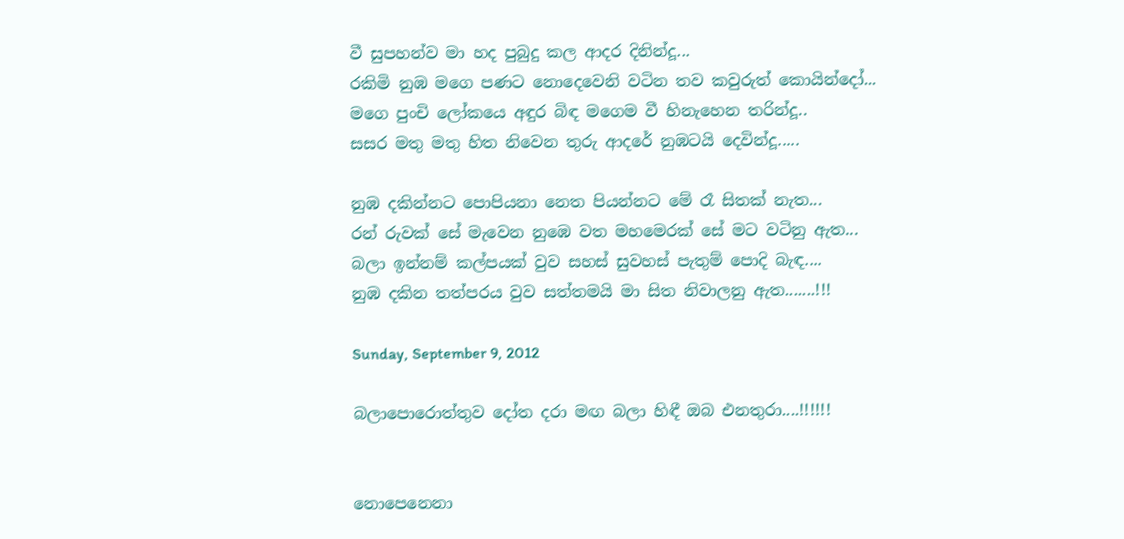වී සුපහන්ව මා හද පුබුදු කල ආදර දිනින්දූ...
රකිමි නුඹ මගෙ පණට නොදෙවෙනි වටින තව කවුරුත් කොයින්දෝ...
මගෙ පුංචි ලෝකයෙ අඳුර බිඳ මගෙම වී හිනැහෙන තරින්දූ..
සසර මතු මතු හිත නිවෙන තුරු ආදරේ නුඹටයි දෙවින්දූ.....

නුඹ දකින්නට පොපියනා නෙත පියන්නට මේ රෑ සිතක් නැත...
රන් රුවක් සේ මැවෙන නුඹෙ වත මහමෙරක් සේ මට වටිනු ඇත...
බලා ඉන්නම් කල්පයක් වුව සහස් සුවහස් පැතුම් පොදි බැඳ....
නුඹ දකින තත්පරය වුව සත්තමයි මා සිත නිවාලනු ඇත.......!!!

Sunday, September 9, 2012

බලාපොරොත්තුව දෝත දරා මඟ බලා හිඳී ඔබ එනතුරා....!!!!!!


නොපෙනෙනා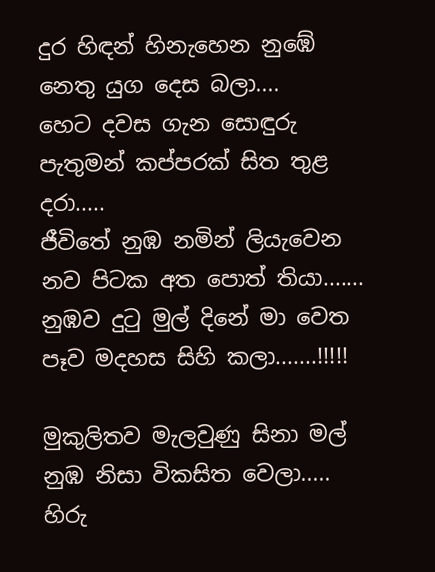දුර හිඳන් හිනැහෙන නුඹේ නෙතු යුග දෙස බලා....
හෙට දවස ගැන සොඳුරු පැතුමන් කප්පරක් සිත තුළ දරා.....
ජීවිතේ නුඹ නමින් ලියැවෙන නව පිටක අත පොත් තියා.......
නුඹව දුටු මුල් දිනේ මා වෙත පෑව මදහස සිහි කලා.......!!!!!

මුකුලිතව මැලවුණු සිනා මල් නුඹ නිසා විකසිත වෙලා.....
හිරු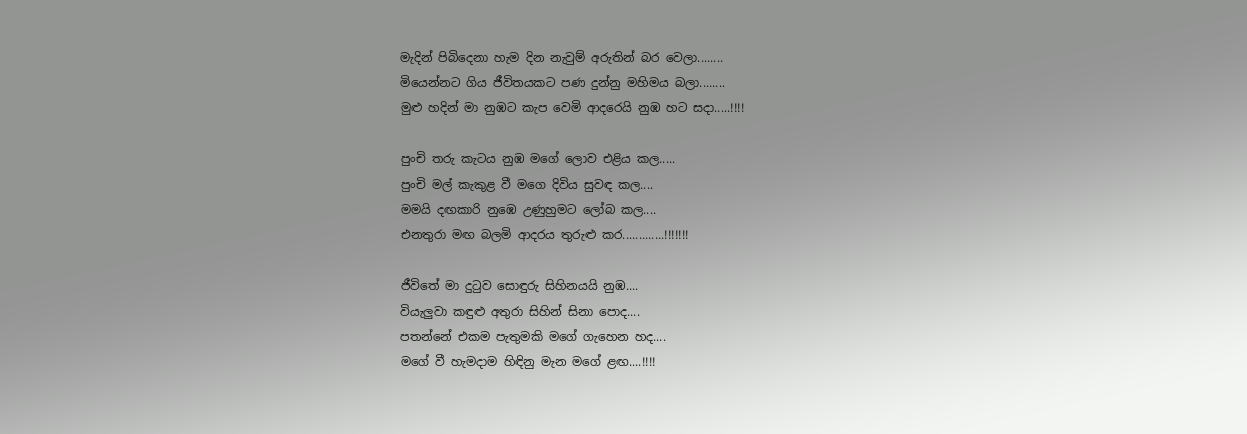මැදින් පිබිදෙනා හැම දින නැවුම් අරුතින් බර වෙලා........
මියෙන්නට ගිය ජීවිතයකට පණ දුන්නු මහිමය බලා........
මුළු හදින් මා නුඹට කැප වෙමි ආදරෙයි නුඹ හට සදා.....!!!!

පුංචි තරු කැටය නුඹ මගේ ලොව එළිය කල.....
පුංචි මල් කැකුළ වී මගෙ දිවිය සුවඳ කල....
මමයි දඟකාරි නුඹෙ උණුහුමට ලෝබ කල....
එනතුරා මඟ බලමි ආදරය තුරුළු කර.............!!!!!!!

ජීවිතේ මා දුටුව සොඳුරු සිහිනයයි නුඹ....
වියැලුවා කඳුළු අතුරා සිහින් සිනා පොද....
පතන්නේ එකම පැතුමකි මගේ ගැහෙන හද....
මගේ වී හැමදාම හිඳිනු මැන මගේ ළඟ....!!!!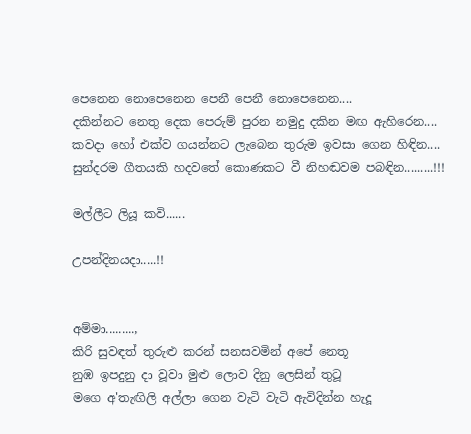පෙනෙන නොපෙනෙන පෙනී පෙනී නොපෙනෙන....
දකින්නට නෙතු දෙක පෙරුම් පුරන නමුදු දකින මඟ ඇහිරෙන....
කවදා හෝ එක්ව ගයන්නට ලැබෙන තුරුම ඉවසා ගෙන හිඳින....
සුන්දරම ගීතයකි හදවතේ කොණකට වී නිහඬවම පබඳින.........!!!

මල්ලීට ලියූ කවි......

උපන්දිනයදා.....!!


අම්මා.........,
කිරි සුවඳත් තුරුළු කරන් සනසවමින් අපේ නෙතූ
නුඹ ඉපදුනු දා වූවා මුළු ලොව දිනු ලෙසින් තුටූ
මගෙ අ'තැඟිලි අල්ලා ගෙන වැටි වැටි ඇවිදින්න හැදූ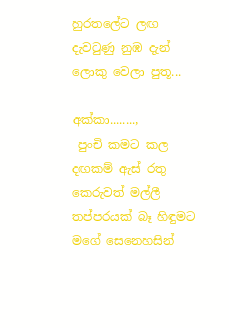හුරතලේට ලඟ දැවටුණු නුඹ දැන් ලොකු වෙලා පුතූ...

අක්කා........,
 පුංචි කමට කල දඟකම් ඇස් රතු කෙරුවත් මල්ලී
තප්පරයක් බෑ හිඳුමට මගේ සෙනෙහසින්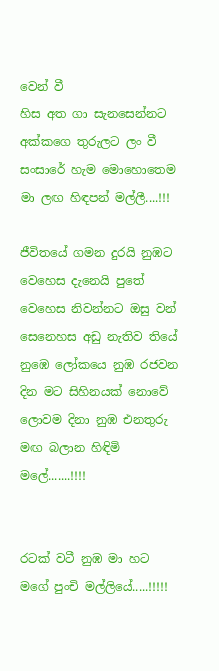වෙන් වී
හිස අත ගා සැනසෙන්නට අක්කගෙ තුරුලට ලං වී
සංසාරේ හැම මොහොතෙම මා ලඟ හිඳපන් මල්ලී....!!!

ජීවිතයේ ගමන දුරයි නුඹට වෙහෙස දැනෙයි පුතේ
වෙහෙස නිවන්නට ඔසු වන් සෙනෙහස අඩු නැතිව තියේ
නුඹෙ ලෝකයෙ නුඹ රජවන දින මට සිහිනයක් නොවේ
ලොවම දිනා නුඹ එනතුරු මඟ බලාන හිඳිමි මලේ.......!!!!


රටක් වටී නුඹ මා හට මගේ පුංචි මල්ලියේ.....!!!!!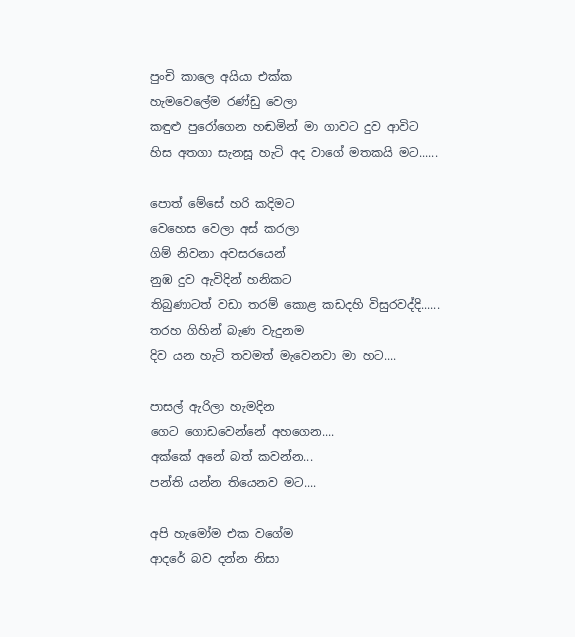පුංචි කාලෙ අයියා එක්ක
හැමවෙලේම රණ්ඩු වෙලා
කඳුළු පුරෝගෙන හඬමින් මා ගාවට දුව ආවිට
හිස අතගා සැනසූ හැටි අද වාගේ මතකයි මට......

පොත් මේසේ හරි කදිමට
වෙහෙස වෙලා අස් කරලා
ගිම් නිවනා අවසරයෙන්
නුඹ දුව ඇවිදින් හනිකට
තිබුණාටත් වඩා තරම් කොළ කඩදහි විසුරවද්දි......
තරහ ගිහින් බැණ වැදුනම
දිව යන හැටි තවමත් මැවෙනවා මා හට....

පාසල් ඇරිලා හැමදින
ගෙට ගොඩවෙන්නේ අහගෙන....
අක්කේ අනේ බත් කවන්න...
පන්ති යන්න තියෙනව මට....

අපි හැමෝම එක වගේම
ආදරේ බව දන්න නිසා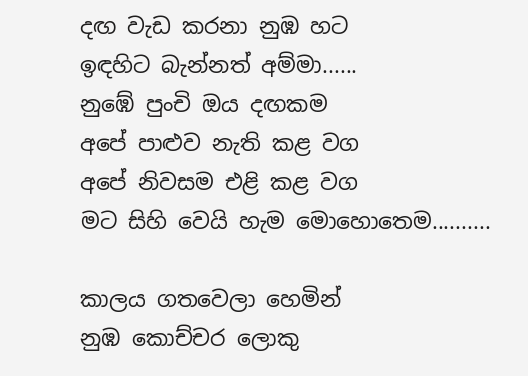දඟ වැඩ කරනා නුඹ හට
ඉඳහිට බැන්නත් අම්මා......
නුඹේ පුංචි ඔය දඟකම
අපේ පාළුව නැති කළ වග
අපේ නිවසම එළි කළ වග
මට සිහි වෙයි හැම මොහොතෙම..........

කාලය ගතවෙලා හෙමින්
නුඹ කොච්චර ලොකු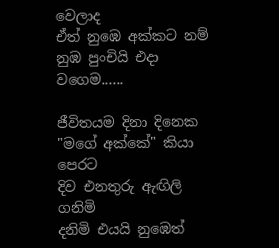වෙලාද
ඒත් නුඹෙ අක්කට නම්
නුඹ පුංචියි එදා වගෙම......

ජීවිතයම දිනා දිනෙක
"මගේ අක්කේ" කියා පෙරට
දිව එනතුරු ඇඟිලි ගනිමි
දනිමි එයයි නුඹෙත්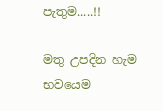පැතුම.....!!

මතු උපදින හැම භවයෙම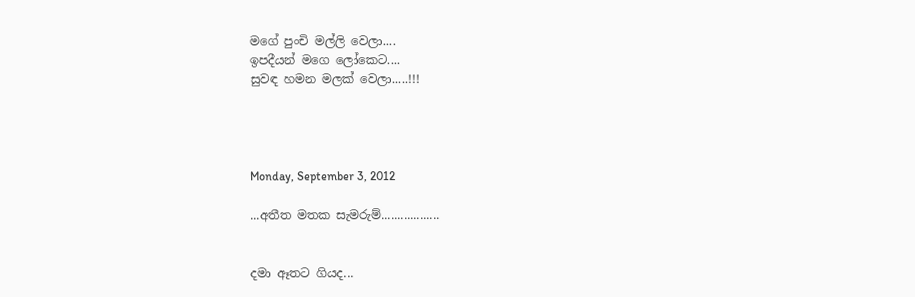මගේ පුංචි මල්ලි වෙලා....
ඉපදීයන් මගෙ ලෝකෙට....
සුවඳ හමන මලක් වෙලා.....!!!




Monday, September 3, 2012

...අතීත මතක සැමරුම්..................


දමා ඈතට ගියද...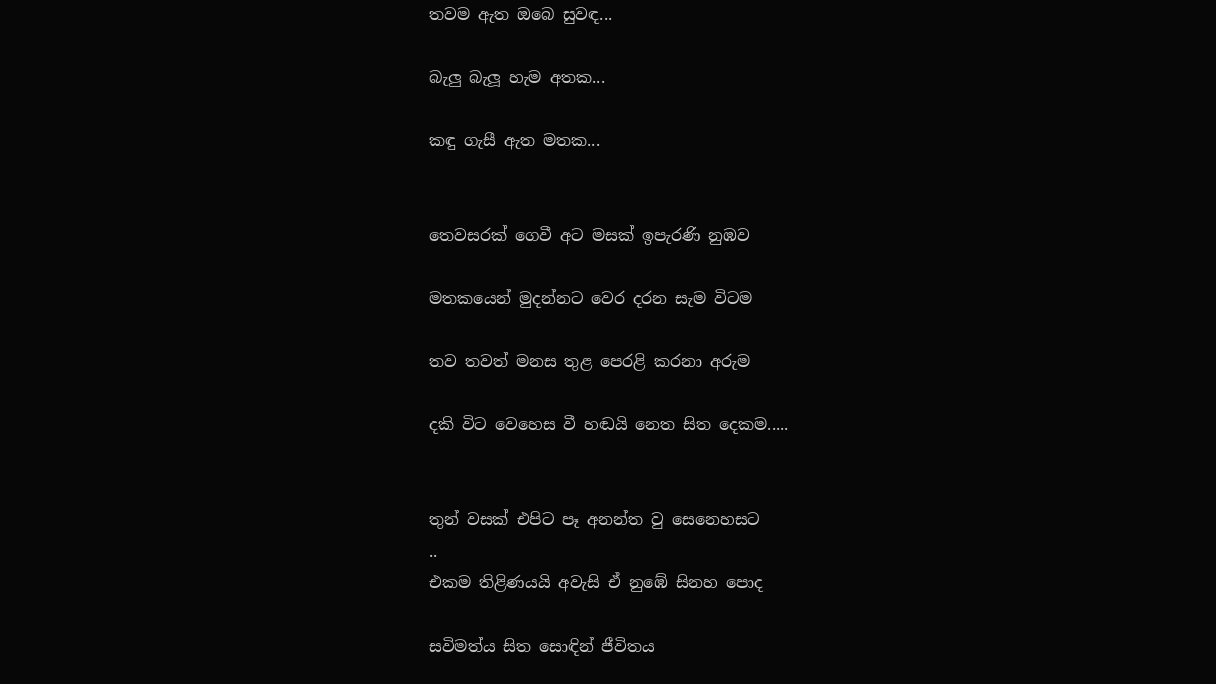තවම ඇත ඔබෙ සුවඳ...

බැලු බැලූ හැම අතක...

කඳු ගැසී ඇත මතක...


තෙවසරක් ගෙවී අට මසක් ඉපැරණි නුඹව

මතකයෙන් මුදන්නට වෙර දරන සැම විටම

තව තවත් මනස තුළ පෙරළි කරනා අරුම

දකි විට වෙහෙස වී හඬයි නෙත සිත දෙකම.....


තුන් වසක් එපිට පෑ අනන්ත වු සෙනෙහසට
..
එකම තිළිණයයි අවැසි ඒ නුඹේ සිනහ පොද

සවිමත්ය සිත සොඳින් ජීවිතය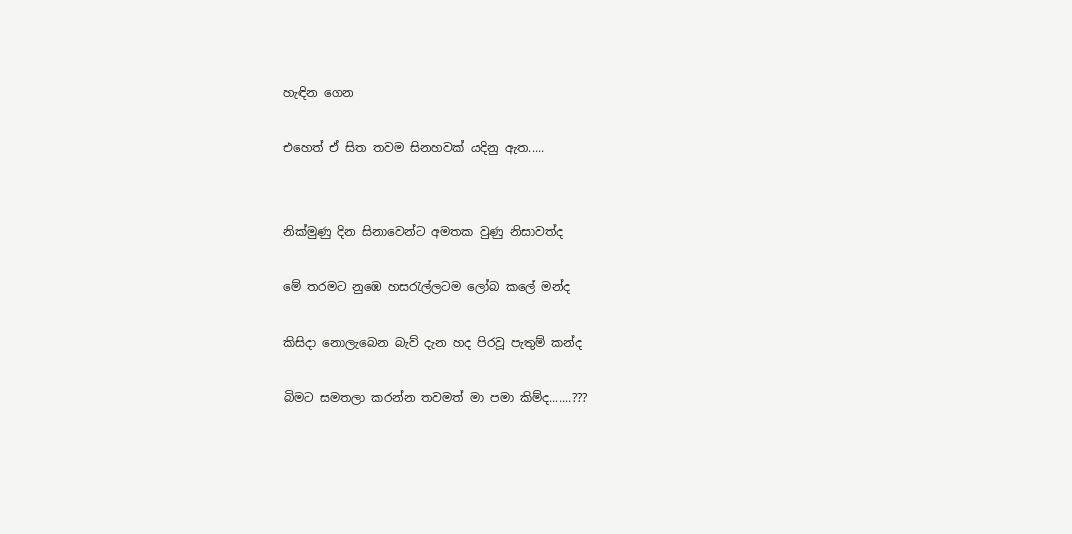හැඳින ගෙන

එහෙත් ඒ සිත තවම සිනහවක් යදිනු ඇත.....


නික්මුණු දින සිනාවෙන්ට අමතක වුණු නිසාවත්ද

මේ තරමට නුඹෙ හසරැල්ලටම ලෝබ කලේ මන්ද

කිසිදා නොලැබෙන බැව් දැන හද පිරවූ පැතුම් කන්ද

බිමට සමතලා කරන්න තවමත් මා පමා කිම්ද.......???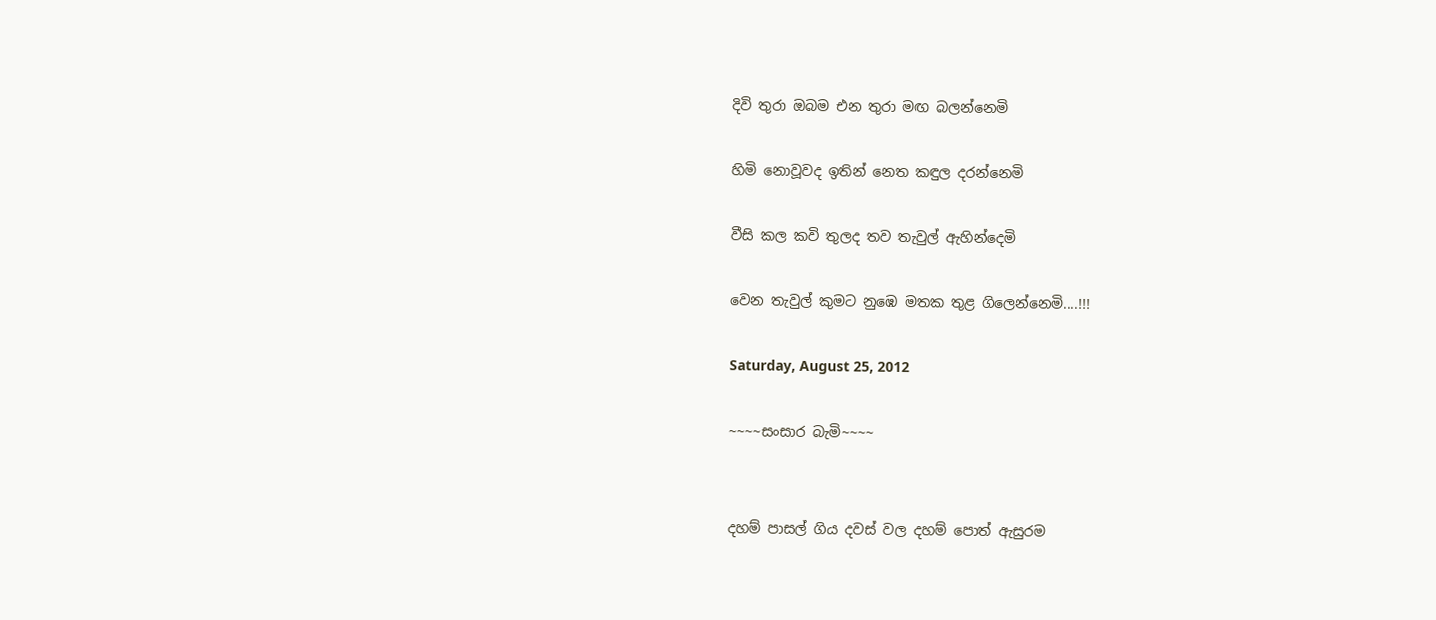දිවි තුරා ඔබම එන තුරා මඟ බලන්නෙමි

හිමි නොවූවද ඉතින් නෙත කඳුල දරන්නෙමි

වීසි කල කවි තුලද තව තැවුල් ඇහින්දෙමි

වෙන තැවුල් කුමට නුඹෙ මතක තුළ ගිලෙන්නෙමි....!!!

Saturday, August 25, 2012

~~~~සංසාර බැමි~~~~


දහම් පාසල් ගිය දවස් වල දහම් පොත් ඇසුරම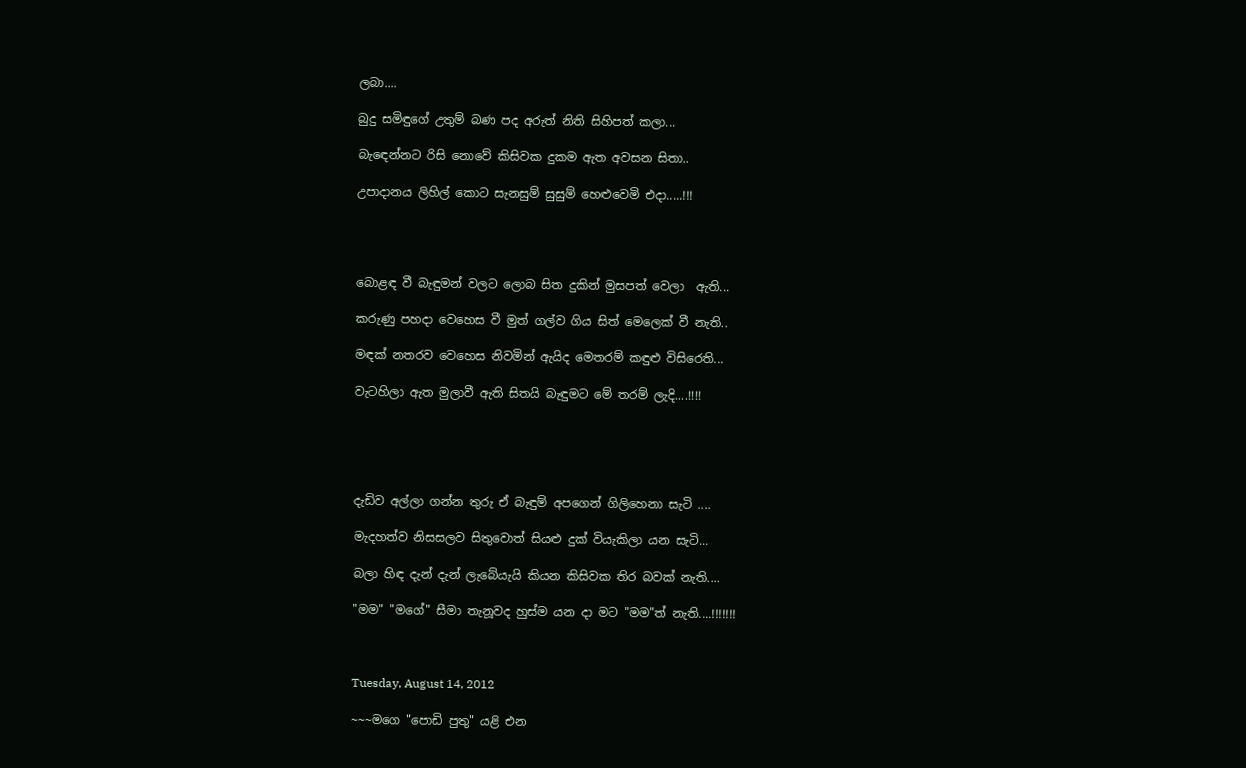ලබා....

බුදු සමිඳුගේ උතුම් බණ පද අරුත් නිති සිහිපත් කලා...

බැඳෙන්නට රිසි නොවේ කිසිවක දුකම ඇත අවසන සිතා..

උපාදානය ලිහිල් කොට සැනසුම් සුසුම් හෙළුවෙමි එදා.....!!!




බොළඳ වී බැඳුමන් වලට ලොබ සිත දුකින් මුසපත් වෙලා  ඇති...

කරුණු පහදා වෙහෙස වී මුත් ගල්ව ගිය සිත් මෙලෙක් වී නැති..

මඳක් නතරව වෙහෙස නිවමින් ඇයිද මෙතරම් කඳුළු විසිරෙති...

වැටහිලා ඇත මුලාවී ඇති සිතයි බැඳුමට මේ තරම් ලැදි....!!!!





දැඩිව අල්ලා ගන්න තුරු ඒ බැඳුම් අපගෙන් ගිලිහෙනා සැටි ....

මැදහත්ව නිසසලව සිතුවොත් සියළු දුක් වියැකිලා යන සැටි...

බලා හිඳ දැන් දැන් ලැබේයැයි කියන කිසිවක තිර බවක් නැති....

"මම" "මගේ" සීමා තැනූවද හුස්ම යන දා මට "මම"ත් නැති....!!!!!!!



Tuesday, August 14, 2012

~~~මගෙ "පොඩි පුතු" යළි එන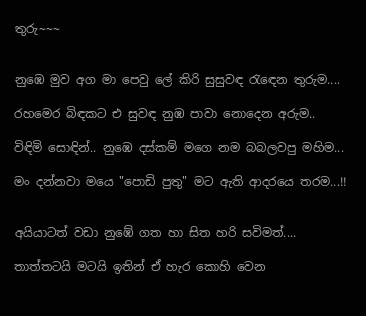තුරු~~~


නුඹෙ මුව අග මා පෙවු ලේ කිරි සුසුවඳ රැඳෙන තුරුම....

රහමෙර බිඳකට එ සුවඳ නුඹ පාවා නොදෙන අරුම..

විඳිමි සොඳින්.. නුඹෙ දස්කම් මගෙ නම බබලවපු මහිම...

මං දන්නවා මයෙ "පොඩි පුතු" මට ඇති ආදරයෙ තරම...!!


අයියාටත් වඩා නුඹේ ගත හා සිත හරි සවිමත්....

තාත්තටයි මටයි ඉතින් ඒ හැර කොහි වෙන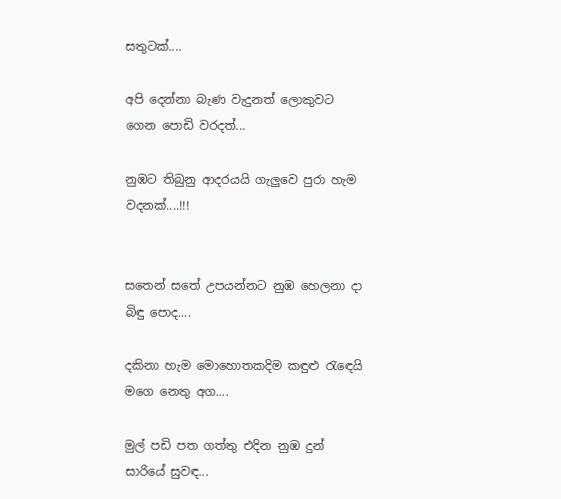සතුටක්....

අපි දෙන්නා බැණ වැදුනත් ලොකුවට ගෙන පොඩි වරදත්...

නුඹට තිබුනු ආදරයයි ගැලුවෙ පුරා හැම වදනක්....!!!


සතෙන් සතේ උපයන්නට නුඹ හෙලනා දා බිඳු පොද....

දකිනා හැම මොහොතකදිම කඳුළු රැඳෙයි මගෙ නෙතු අග....

මුල් පඩි පත ගත්තු එදින නුඹ දුන් සාරියේ සුවඳ...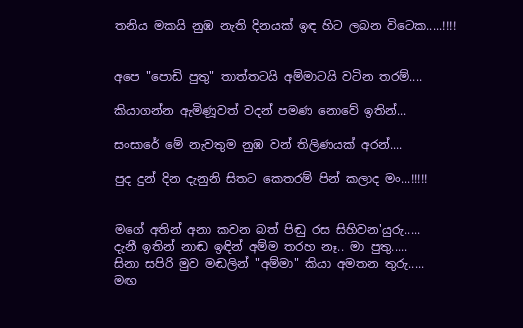තනිය මකයි නුඹ නැති දිනයක් ඉඳ හිට ලබන විටෙක.....!!!!


අපෙ "පොඩි පුතු" තාත්තටයි අම්මාටයි වටින තරම්....

කියාගන්න ඇමිණූවත් වදන් පමණ නොවේ ඉතින්...

සංසාරේ මේ නැවතුම නුඹ වන් තිලිණයක් අරන්....

පුද දුන් දින දැනුනි සිතට කෙතරම් පින් කලාද මං...!!!!!


මගේ අතින් අනා කවන බත් පිඬු රස සිහිවන'යුරු.....
දැනී ඉතින් නාඬ ඉඳින් අම්ම තරහ නෑ.. මා පුතු.....
සිනා සපිරි මුව මඬලින් "අම්මා" කියා අමතන තුරු.....
මඟ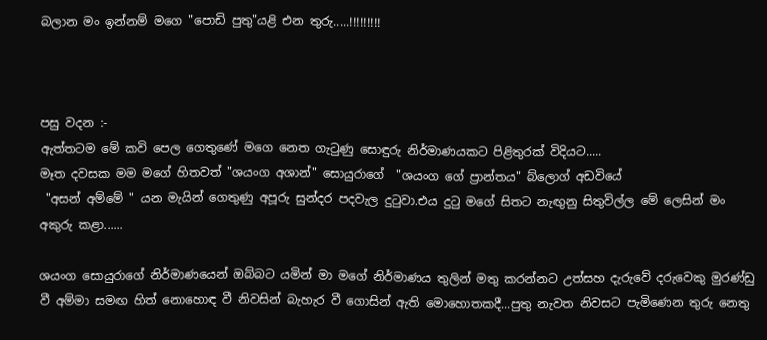බලාන මං ඉන්නම් මගෙ "පොඩි පුතු"යළි එන තුරු.....!!!!!!!!!



පසු වදන :-
ඇත්තටම මේ කවි පෙල ගෙතුණේ මගෙ නෙත ගැටුණු සොඳුරු නිර්මාණයකට පිළිතුරක් විදියට.....
මෑත දවසක මම මගේ හිතවත් "ශයංග අශාන්" සොයුරාගේ  "ශයංග ගේ ප්‍රාන්තය" බ්ලොග් අඩවියේ
 "අසන් අම්මේ " යන මැයින් ගෙතුණු අපූරු සුන්දර පදවැල දුටුවා.එය දුටු මගේ සිතට නැඟුනු සිතුවිල්ල මේ ලෙසින් මං අකුරු කළා......

ශයංග සොයුරාගේ නිර්මාණයෙන් ඔබ්බට යමින් මා මගේ නිර්මාණය තුලින් මතු කරන්නට උත්සහ දැරුවේ දරුවෙකු මුරණ්ඩු වී අම්මා සමඟ හිත් නොහොඳ වී නිවසින් බැහැර වී ගොසින් ඇති මොහොතකදී...පුතු නැවත නිවසට පැමිණෙන තුරු නෙතු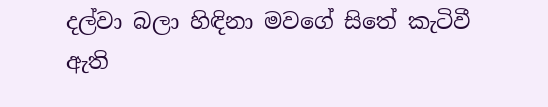දල්වා බලා හිඳිනා මවගේ සිතේ කැටිවී ඇති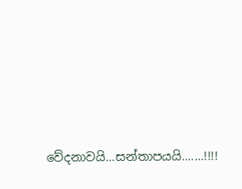වේදනාවයි...සන්තාපයයි.......!!!!